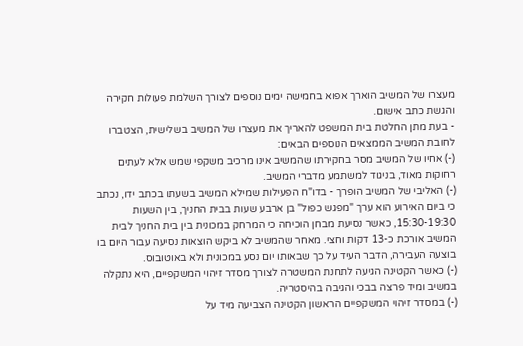מעצרו של המשיב הוארך אפוא בחמישה ימים נוספים לצורך השלמת פעולות חקירה והגשת כתב אישום.
- בעת מתן החלטת בית המשפט להאריך את מעצרו של המשיב בשלישית, הצטברו לחובת המשיב הממצאים הנוספים הבאים:
(-) אחיו של המשיב מסר בחקירתו שהמשיב אינו מרכיב משקפי שמש אלא לעתים רחוקות מאוד, בניגוד למשתמע מדברי המשיב.
(-) האליבי של המשיב הופרך - בדו"ח הפעילות שמילא המשיב בשעתו בכתב ידו, נכתב כי ביום האירוע הוא ערך "מפגש כפול" בן ארבע שעות בבית החניך, בין השעות 15:30-19:30, כאשר נסיעת מבחן הוכיחה כי המרחק במכונית בין בית החניך לבית המשיב אורכת כ-13 דקות וחצי. מאחר שהמשיב לא ביקש הוצאות נסיעה עבור היום בו בוצעה העבירה, הדבר העיד על כך שבאותו יום נסע במכונית ולא באוטובוס.
(-) כאשר הקטינה הגיעה לתחנת המשטרה לצורך מסדר זיהוי המשקפיים, היא נתקלה במשיב ומיד פרצה בבכי והגיבה בהיסטריה.
(-) במסדר זיהוי המשקפיים הראשון הקטינה הצביעה מיד על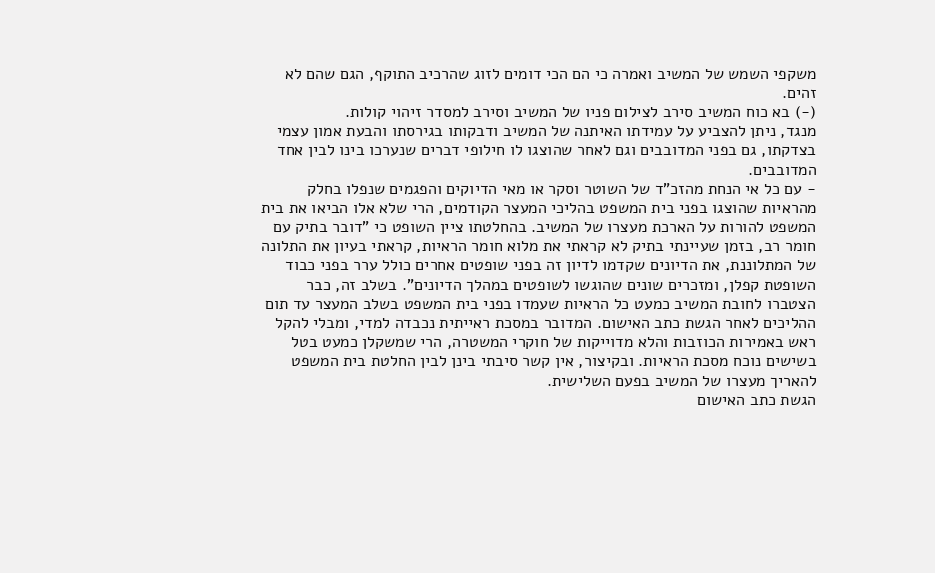משקפי השמש של המשיב ואמרה כי הם הכי דומים לזוג שהרכיב התוקף, הגם שהם לא זהים.
(-) בא כוח המשיב סירב לצילום פניו של המשיב וסירב למסדר זיהוי קולות.
מנגד, ניתן להצביע על עמידתו האיתנה של המשיב ודבקותו בגירסתו והבעת אמון עצמי בצדקתו, גם בפני המדובבים וגם לאחר שהוצגו לו חילופי דברים שנערכו בינו לבין אחד המדובבים.
- עם כל אי הנחת מהזכ"ד של השוטר וסקר או מאי הדיוקים והפגמים שנפלו בחלק מהראיות שהוצגו בפני בית המשפט בהליכי המעצר הקודמים, הרי שלא אלו הביאו את בית המשפט להורות על הארכת מעצרו של המשיב. בהחלטתו ציין השופט כי "דובר בתיק עם חומר רב, בזמן שעיינתי בתיק לא קראתי את מלוא חומר הראיות, קראתי בעיון את התלונה של המתלוננת, את הדיונים שקדמו לדיון זה בפני שופטים אחרים כולל ערר בפני כבוד השופטת קפלן, ומזכרים שונים שהוגשו לשופטים במהלך הדיונים". בשלב זה, כבר הצטברו לחובת המשיב כמעט כל הראיות שעמדו בפני בית המשפט בשלב המעצר עד תום ההליכים לאחר הגשת כתב האישום. המדובר במסכת ראייתית נכבדה למדי, ומבלי להקל ראש באמירות הכוזבות והלא מדוייקות של חוקרי המשטרה, הרי שמשקלן כמעט בטל בשישים נוכח מסכת הראיות. ובקיצור, אין קשר סיבתי בינן לבין החלטת בית המשפט להאריך מעצרו של המשיב בפעם השלישית.
הגשת כתב האישום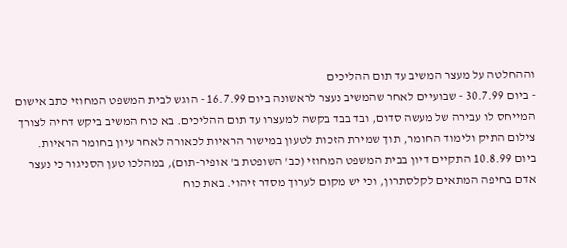וההחלטה על מעצר המשיב עד תום ההליכים
- ביום 30.7.99 - שבועיים לאחר שהמשיב נעצר לראשונה ביום 16.7.99 - הוגש לבית המשפט המחוזי כתב אישום המייחס לו עבירה של מעשה סדום, ובד בבד בקשה למעצרו עד תום ההליכים. בא כוח המשיב ביקש דחיה לצורך צילום התיק ולימוד החומר, תוך שמירת הזכות לטעון במישור הראיות לכאורה לאחר עיון בחומר הראיות.
ביום 10.8.99 התקיים דיון בבית המשפט המחוזי (כב' השופטת ב' אופיר-תום), במהלכו טען הסניגור כי נעצר אדם בחיפה המתאים לקלסתרון, וכי יש מקום לערוך מסדר זיהוי. באת כוח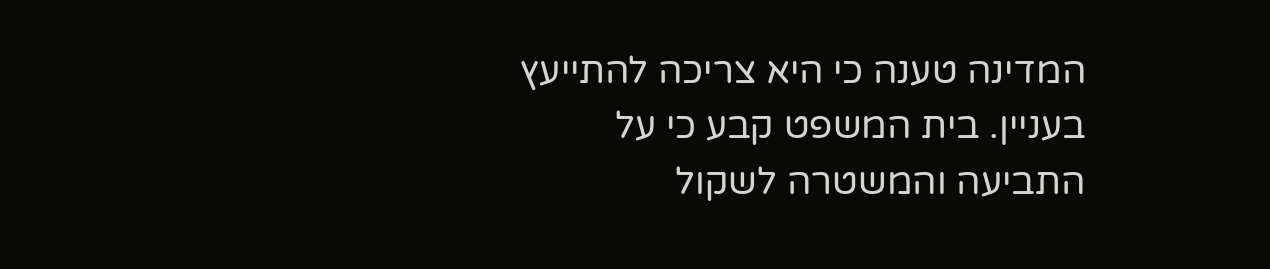המדינה טענה כי היא צריכה להתייעץ בעניין. בית המשפט קבע כי על התביעה והמשטרה לשקול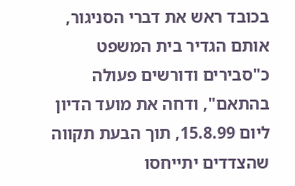בכובד ראש את דברי הסניגור, אותם הגדיר בית המשפט כ"סבירים ודורשים פעולה בהתאם", ודחה את מועד הדיון ליום 15.8.99, תוך הבעת תקווה שהצדדים יתייחסו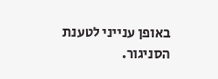באופן ענייני לטענת הסניגור.